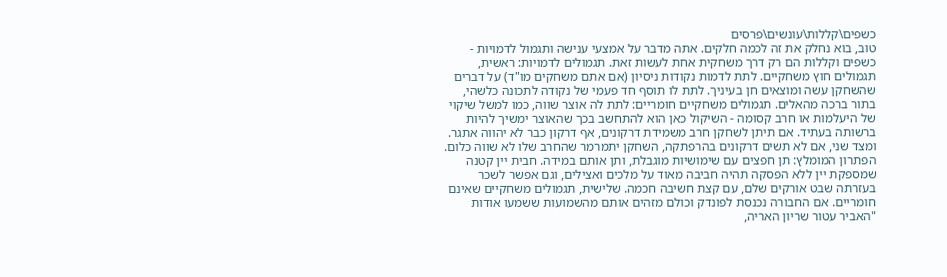כשפים\קללות\עונשים\פרסים
טוב, בוא נחלק את זה לכמה חלקים. אתה מדבר על אמצעי ענישה ותגמול לדמויות - כשפים וקללות הם רק דרך משחקית אחת לעשות זאת. תגמולים לדמויות: ראשית, תגמולים חוץ משחקיים. לתת לדמות נקודות ניסיון (אם אתם משחקים מו"ד) על דברים שהשחקן עשה ומוצאים חן בעיניך. לתת לו תוסף חד פעמי של נקודה לתכונה כלשהי, בתור ברכה מהאלים. תגמולים משחקיים חומריים: לתת לה אוצר שווה, כמו למשל שיקוי של היעלמות או חרב קסומה - השיקול כאן הוא להתחשב בכך שהאוצר ימשיך להיות ברשותה בעתיד. אם תיתן לשחקן חרב משמידת דרקונים, אף דרקון כבר לא יהווה אתגר. ומצד שני, אם לא תשים דרקונים בהרפתקה, השחקן יתמרמר שהחרב שלו לא שווה כלום. הפתרון המומלץ: תן חפצים עם שימושיות מוגבלת, ותן אותם במידה. חבית יין קטנה שמספקת יין ללא הפסקה תהיה חביבה מאוד על מלכים ואצילים, וגם אפשר לשכר בעזרתה שבט אורקים שלם, עם קצת חשיבה חכמה. שלישית, תגמולים משחקיים שאינם חומריים. אם החבורה נכנסת לפונדק וכולם מזהים אותם מהשמועות ששמעו אודות "האביר עטור שריון האריה,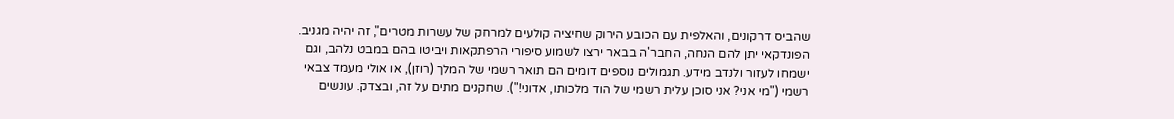שהביס דרקונים, והאלפית עם הכובע הירוק שחיציה קולעים למרחק של עשרות מטרים", זה יהיה מגניב. הפונדקאי יתן להם הנחה, החבר'ה בבאר ירצו לשמוע סיפורי הרפתקאות ויביטו בהם במבט נלהב, וגם ישמחו לעזור ולנדב מידע. תגמולים נוספים דומים הם תואר רשמי של המלך (רוזן), או אולי מעמד צבאי רשמי ("מי אני? אני סוכן עלית רשמי של הוד מלכותו, אדוני!"). שחקנים מתים על זה, ובצדק. עונשים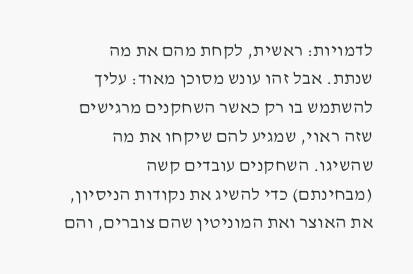לדמויות: ראשית, לקחת מהם את מה שנתת. אבל זהו עונש מסוכן מאוד: עליך להשתמש בו רק כאשר השחקנים מרגישים שזה ראוי, שמגיע להם שיקחו את מה שהשיגו. השחקנים עובדים קשה (מבחינתם) כדי להשיג את נקודות הניסיון, את האוצר ואת המוניטין שהם צוברים, והם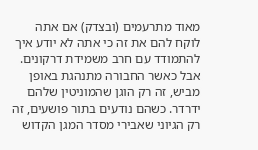מאוד מתרעמים (ובצדק) אם אתה לוקח להם את זה כי אתה לא יודע איך להתמודד עם חרב משמידת דרקונים. אבל כאשר החבורה מתנהגת באופן מביש, זה רק הוגן שהמוניטין שלהם ידרדר. כשהם נודעים בתור פושעים, זה רק הגיוני שאבירי מסדר המגן הקדוש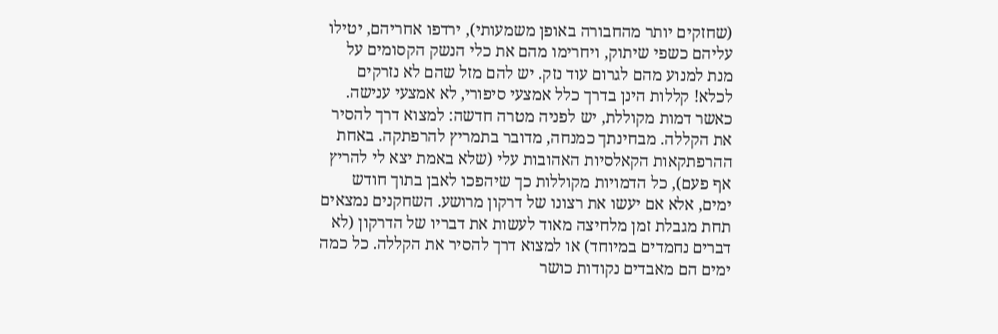(שחזקים יותר מהחבורה באופן משמעותי), ירדפו אחריהם, יטילו עליהם כשפי שיתוק, ויחרימו מהם את כלי הנשק הקסומים על מנת למנוע מהם לגרום עוד נזק. יש להם מזל שהם לא נזרקים לכלא! קללות הינן בדרך כלל אמצעי סיפורי, לא אמצעי ענישה. כאשר דמות מקוללת, יש לפניה מטרה חדשה: למצוא דרך להסיר את הקללה. מבחינתך כמנחה, מדובר בתמריץ להרפתקה. באחת ההרפתקאות הקאלסיות האהובות עלי (שלא באמת יצא לי להריץ אף פעם), כל הדמויות מקוללות כך שיהפכו לאבן בתוך חודש ימים, אלא אם יעשו את רצונו של דרקון מרושע. השחקנים נמצאים תחת מגבלת זמן מלחיצה מאוד לעשות את דבריו של הדרקון (לא דברים נחמדים במיוחד) או למצוא דרך להסיר את הקללה. כל כמה ימים הם מאבדים נקודות כושר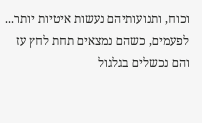וכוח, ותנועותיהם נעשות איטיות יותר... לפעמים, כשהם נמצאים תחת לחץ עז והם נכשלים בגלגול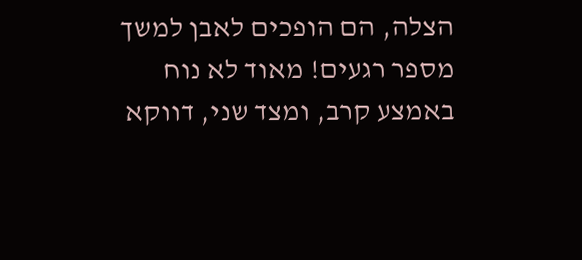הצלה, הם הופכים לאבן למשך מספר רגעים! מאוד לא נוח באמצע קרב, ומצד שני, דווקא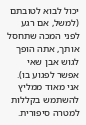יכול לבוא לטובתם (למשל, אם רגע לפני המכה שתחסל אותך, אתה הופך לגוש אבן שאי אפשר לפגוע בו). אני מאוד ממליץ להשתמש בקללות למטרה סיפורית.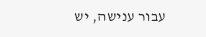עבור ענישה, יש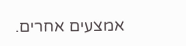אמצעים אחרים.